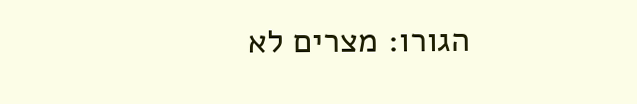הגורו: מצרים לא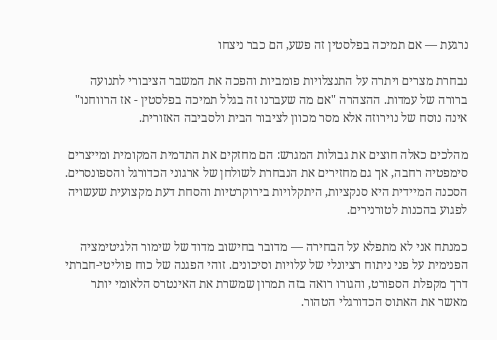נרגעת — אם תמיכה בפלסטין זה פשע, הם כבר ניצחו

נבחרת מצרים ויתרה על התנצלויות פומביות והפכה את המשבר הציבורי לתנועה ברורה של עמדות. ההצהרה "אם מה שעברנו זה בגלל תמיכה בפלסטין - אז הרווחנו" אינה נוסח של נוירוזה אלא מסר מכוון לציבור הבית ולסביבה האזורית.

מהלכים כאלה חוצים את גבולות המגרש: הם מחזקים את התדמית המקומית ומייצרים סימפטיה רחבה, אך גם מחזירים את הנבחרת לשולחן של ארגוני הכדורגל והספונסרים. הסכנה המיידית היא סנקציות, היתקלויות בירוקרטיות והסחת דעת מקצועית שעשויה לפגוע בהכנות לטורנירים.

כמנתח אני לא מתפלא על הבחירה — מדובר בחישוב מדוד של שימור הלגיטימציה הפנימית על פני ניתוח רציונלי של עלויות וסיכונים. זוהי הפגנה של כוח פוליטי-חברתי דרך מקפלת הספורט, והגורו רואה בזה תמרון שמשרת את האינטרס הלאומי יותר מאשר את האתוס הכדורגלי הטהור.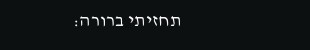תחזיתי ברורה: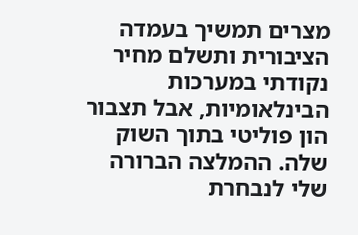מצרים תמשיך בעמדה הציבורית ותשלם מחיר נקודתי במערכות הבינלאומיות, אבל תצבור הון פוליטי בתוך השוק שלה. ההמלצה הברורה שלי לנבחרת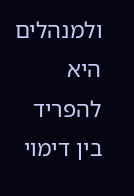ולמנהלים היא להפריד בין דימוי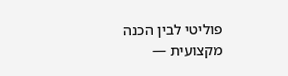פוליטי לבין הכנה מקצועית —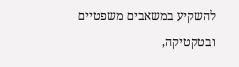להשקיע במשאבים משפטיים ובטקטיקה,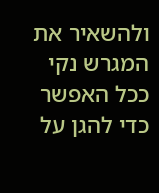ולהשאיר את המגרש נקי ככל האפשר כדי להגן על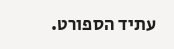עתיד הספורט.